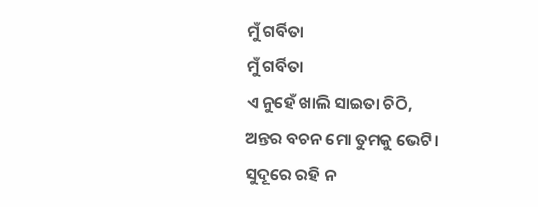ମୁଁ ଗର୍ବିତା
ମୁଁ ଗର୍ବିତା
ଏ ନୁହେଁ ଖାଲି ସାଇତା ଚିଠି,
ଅନ୍ତର ବଚନ ମୋ ତୁମକୁ ଭେଟି।
ସୁଦୂରେ ରହି ନ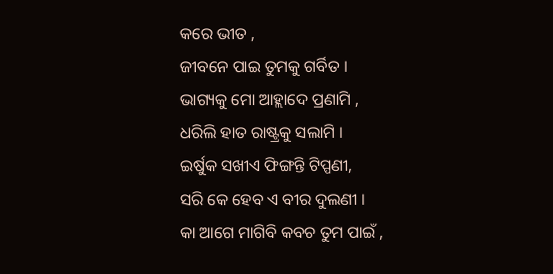କରେ ଭୀତ ,
ଜୀବନେ ପାଇ ତୁମକୁ ଗର୍ବିତ ।
ଭାଗ୍ୟକୁ ମୋ ଆହ୍ଲାଦେ ପ୍ରଣାମି ,
ଧରିଲି ହାତ ରାଷ୍ଟ୍ରକୁ ସଲାମି ।
ଇର୍ଷୁକ ସଖୀଏ ଫିଙ୍ଗନ୍ତି ଟିପ୍ପଣୀ,
ସରି କେ ହେବ ଏ ବୀର ଦୁଲଣୀ ।
କା ଆଗେ ମାଗିବି କବଚ ତୁମ ପାଇଁ ,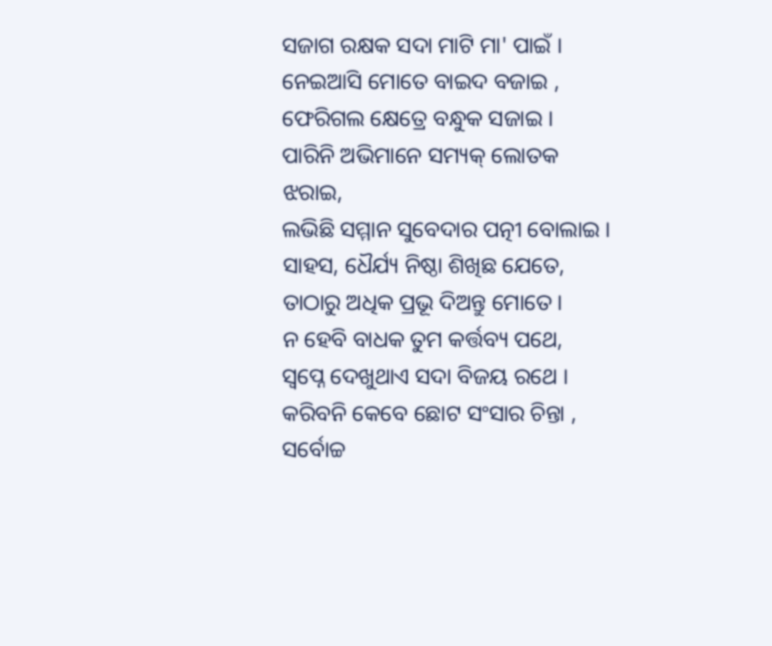ସଜାଗ ରକ୍ଷକ ସଦା ମାଟି ମା' ପାଇଁ ।
ନେଇଆସି ମୋତେ ବାଇଦ ବଜାଇ ,
ଫେରିଗଲ କ୍ଷେତ୍ରେ ବନ୍ଧୁକ ସଜାଇ ।
ପାରିନି ଅଭିମାନେ ସମ୍ୟକ୍ ଲୋତକ ଝରାଇ,
ଲଭିଛି ସମ୍ମାନ ସୁବେଦାର ପତ୍ନୀ ବୋଲାଇ ।
ସାହସ, ଧୈର୍ଯ୍ୟ ନିଷ୍ଠା ଶିଖିଛ ଯେତେ,
ତାଠାରୁ ଅଧିକ ପ୍ରଭୂ ଦିଅନ୍ତୁ ମୋତେ।
ନ ହେବି ବାଧକ ତୁମ କର୍ତ୍ତବ୍ୟ ପଥେ,
ସ୍ୱପ୍ନେ ଦେଖୁଥାଏ ସଦା ବିଜୟ ରଥେ ।
କରିବନି କେବେ ଛୋଟ ସଂସାର ଚିନ୍ତା ,
ସର୍ବୋଚ୍ଚ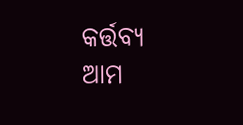କର୍ତ୍ତବ୍ୟ ଆମ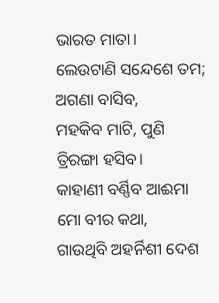ଭାରତ ମାତା।
ଲେଉଟାଣି ସନ୍ଦେଶେ ତମ; ଅଗଣା ବାସିବ,
ମହକିବ ମାଟି, ପୁଣି ତ୍ରିରଙ୍ଗା ହସିବ।
କାହାଣୀ ବର୍ଣ୍ଣିବ ଆଈମା ମୋ ବୀର କଥା,
ଗାଉଥିବି ଅହର୍ନିଶୀ ଦେଶ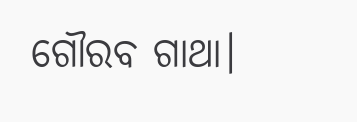ଗୌରବ ଗାଥା।